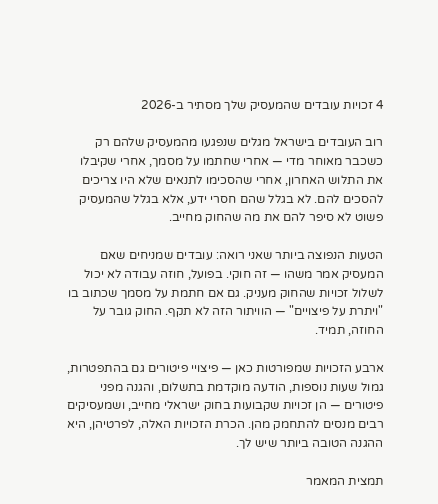4 זכויות עובדים שהמעסיק שלך מסתיר ב-2026

רוב העובדים בישראל מגלים שנפגעו מהמעסיק שלהם רק כשכבר מאוחר מדי — אחרי שחתמו על מסמך, אחרי שקיבלו את התלוש האחרון, אחרי שהסכימו לתנאים שלא היו צריכים להסכים להם. לא בגלל שהם חסרי ידע, אלא בגלל שהמעסיק פשוט לא סיפר להם את מה שהחוק מחייב.

הטעות הנפוצה ביותר שאני רואה: עובדים שמניחים שאם המעסיק אמר משהו — זה חוקי. בפועל, חוזה עבודה לא יכול לשלול זכויות שהחוק מעניק. גם אם חתמת על מסמך שכתוב בו "ויתרת על פיצויים" — הוויתור הזה לא תקף. החוק גובר על החוזה, תמיד.

ארבע הזכויות שמפורטות כאן — פיצויי פיטורים גם בהתפטרות, גמול שעות נוספות, הודעה מוקדמת בתשלום, והגנה מפני פיטורים — הן זכויות שקבועות בחוק ישראלי מחייב, ושמעסיקים רבים מנסים להתחמק מהן. הכרת הזכויות האלה, לפרטיהן, היא ההגנה הטובה ביותר שיש לך.

תמצית המאמר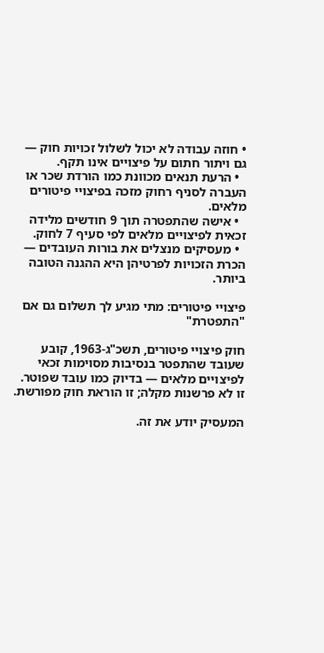• חוזה עבודה לא יכול לשלול זכויות חוק — גם ויתור חתום על פיצויים אינו תקף.
  • הרעת תנאים מכוונת כמו הורדת שכר או העברה לסניף רחוק מזכה בפיצויי פיטורים מלאים.
  • אישה שהתפטרה תוך 9 חודשים מלידה זכאית לפיצויים מלאים לפי סעיף 7 לחוק.
  • מעסיקים מנצלים את בורות העובדים — הכרת הזכויות לפרטיהן היא ההגנה הטובה ביותר.

פיצויי פיטורים: מתי מגיע לך תשלום גם אם "התפטרת"

חוק פיצויי פיטורים, תשכ"ג-1963, קובע שעובד שהתפטר בנסיבות מסוימות זכאי לפיצויים מלאים — בדיוק כמו עובד שפוטר. זו לא פרשנות מקלה; זו הוראת חוק מפורשת.

המעסיק יודע את זה.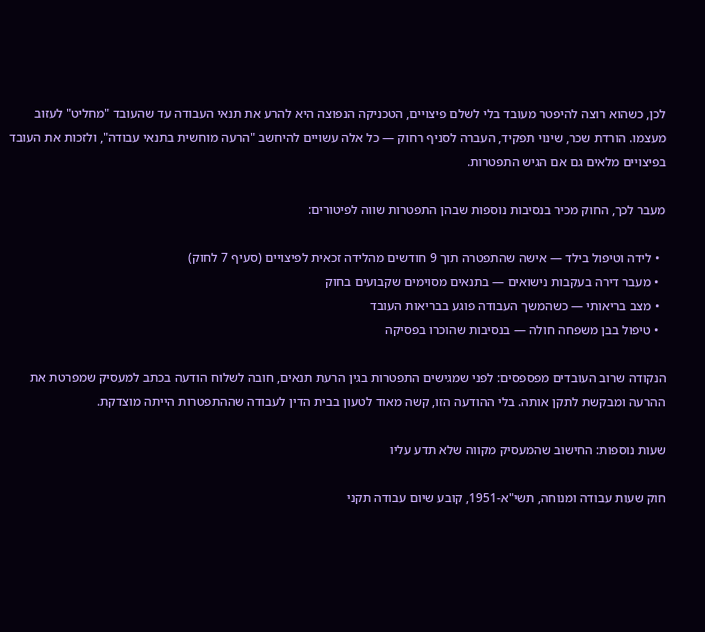לכן, כשהוא רוצה להיפטר מעובד בלי לשלם פיצויים, הטכניקה הנפוצה היא להרע את תנאי העבודה עד שהעובד "מחליט" לעזוב מעצמו. הורדת שכר, שינוי תפקיד, העברה לסניף רחוק — כל אלה עשויים להיחשב "הרעה מוחשית בתנאי עבודה", ולזכות את העובד בפיצויים מלאים גם אם הגיש התפטרות.

מעבר לכך, החוק מכיר בנסיבות נוספות שבהן התפטרות שווה לפיטורים:

  • לידה וטיפול בילד — אישה שהתפטרה תוך 9 חודשים מהלידה זכאית לפיצויים (סעיף 7 לחוק)
  • מעבר דירה בעקבות נישואים — בתנאים מסוימים שקבועים בחוק
  • מצב בריאותי — כשהמשך העבודה פוגע בבריאות העובד
  • טיפול בבן משפחה חולה — בנסיבות שהוכרו בפסיקה

הנקודה שרוב העובדים מפספסים: לפני שמגישים התפטרות בגין הרעת תנאים, חובה לשלוח הודעה בכתב למעסיק שמפרטת את ההרעה ומבקשת לתקן אותה. בלי ההודעה הזו, קשה מאוד לטעון בבית הדין לעבודה שההתפטרות הייתה מוצדקת.

שעות נוספות: החישוב שהמעסיק מקווה שלא תדע עליו

חוק שעות עבודה ומנוחה, תשי"א-1951, קובע שיום עבודה תקני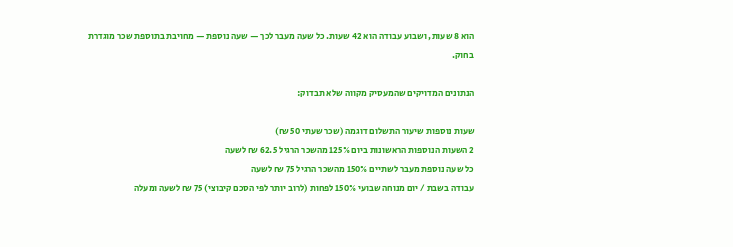הוא 8 שעות, ושבוע עבודה הוא 42 שעות. כל שעה מעבר לכך — שעה נוספת — מחויבת בתוספת שכר מוגדרת בחוק.

הנתונים המדויקים שהמעסיק מקווה שלא תבדוק:

שעות נוספות שיעור התשלום דוגמה (שכר שעתי 50 ₪)
2 השעות הנוספות הראשונות ביום 125% מהשכר הרגיל 62.5 ₪ לשעה
כל שעה נוספת מעבר לשתיים 150% מהשכר הרגיל 75 ₪ לשעה
עבודה בשבת / יום מנוחה שבועי 150% לפחות (לרוב יותר לפי הסכם קיבוצי) 75 ₪ לשעה ומעלה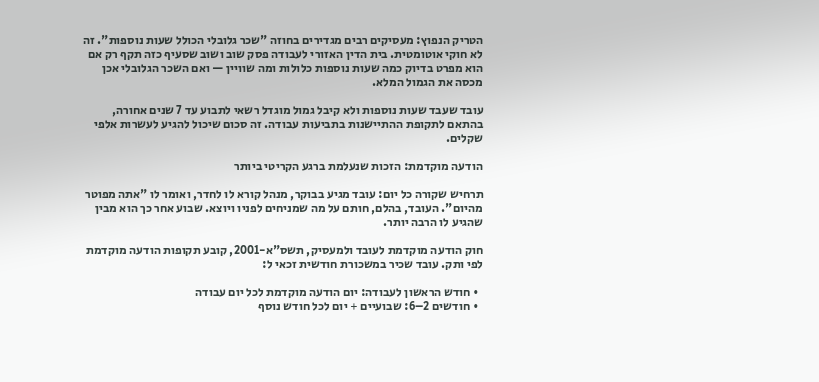הטריק הנפוץ: מעסיקים רבים מגדירים בחוזה "שכר גלובלי הכולל שעות נוספות". זה לא חוקי אוטומטית. בית הדין האזורי לעבודה פסק שוב ושוב שסעיף כזה תקף רק אם הוא מפרט בדיוק כמה שעות נוספות כלולות ומה שוויין — ואם השכר הגלובלי אכן מכסה את הגמול המלא.

עובד שעבד שעות נוספות ולא קיבל גמול מוגדל רשאי לתבוע עד 7 שנים אחורה, בהתאם לתקופת ההתיישנות בתביעות עבודה. זה סכום שיכול להגיע לעשרות אלפי שקלים.

הודעה מוקדמת: הזכות שנעלמת ברגע הקריטי ביותר

תרחיש שקורה כל יום: עובד מגיע בבוקר, מנהל קורא לו לחדר, ואומר לו "אתה מפוטר מהיום". העובד, בהלם, חותם על מה שמניחים לפניו ויוצא. שבוע אחר כך הוא מבין שהגיע לו הרבה יותר.

חוק הודעה מוקדמת לעובד ולמעסיק, תשס"א-2001, קובע תקופות הודעה מוקדמת לפי ותק. עובד שכיר במשכורת חודשית זכאי ל:

  • חודש הראשון לעבודה: יום הודעה מוקדמת לכל יום עבודה
  • חודשים 2–6: שבועיים + יום לכל חודש נוסף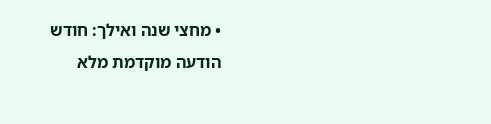• מחצי שנה ואילך: חודש הודעה מוקדמת מלא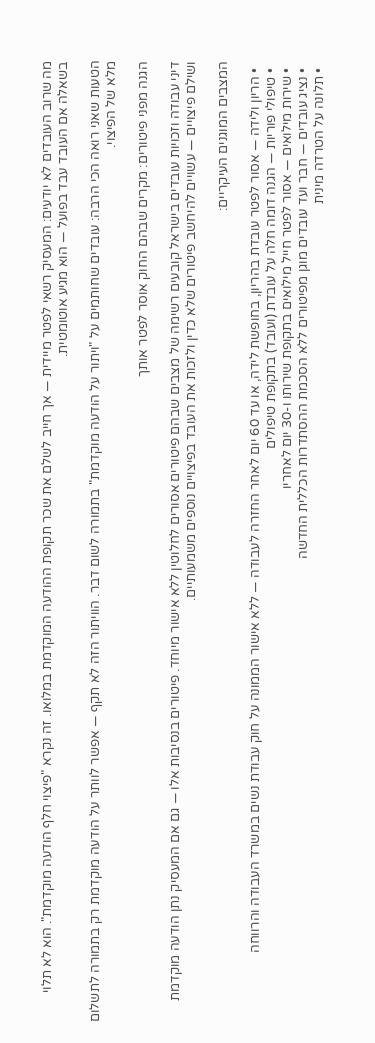מה שרוב העובדים לא יודעים: המעסיק רשאי לפטר מיידית — אך חייב לשלם את שכר תקופת ההודעה המוקדמת במלואו. זה נקרא "פיצוי חלף הודעה מוקדמת". הוא לא תלוי בשאלה אם העובד עבד בפועל — הוא מגיע אוטומטית.

הטעות שאני רואה הכי הרבה: עובדים שחותמים על "ויתור על הודעה מוקדמת" בתמורה לשום דבר. הוויתור הזה לא תקף — אפשר לוותר על הודעה מוקדמת רק בתמורה לתשלום מלא של הפיצוי.

הגנה מפני פיטורים: מקרים שבהם החוק אוסר לפטר אותך

דיני עבודה וזכויות עובדים בישראל קובעים רשימה של מצבים שבהם פיטורים אסורים לחלוטין ללא אישור מיוחד. פיטורים בנסיבות אלו — גם אם המעסיק נתן הודעה מוקדמת ושילם פיצויים — עשויים להיחשב פיטורים שלא כדין ולזכות את העובד בפיצויים נוספים משמעותיים.

המצבים המוגנים העיקריים:

  • הריון ולידה — אסור לפטר עובדת בהריון, בחופשת לידה, או עד 60 יום לאחר החזרה לעבודה — ללא אישור הממונה על חוק עבודת נשים במשרד העבודה והרווחה
  • טיפולי פוריות — הגנה דומה חלה על עובדת (ועובד) בתקופת טיפולים
  • שירות מילואים — אסור לפטר חייל מילואים בתקופת שירותו ו-30 יום לאחריו
  • נציג עובדים — חבר ועד עובדים מוגן מפיטורים ללא הסכמת ההסתדרות הכללית החדשה
  • תלונה על הטרדה מינית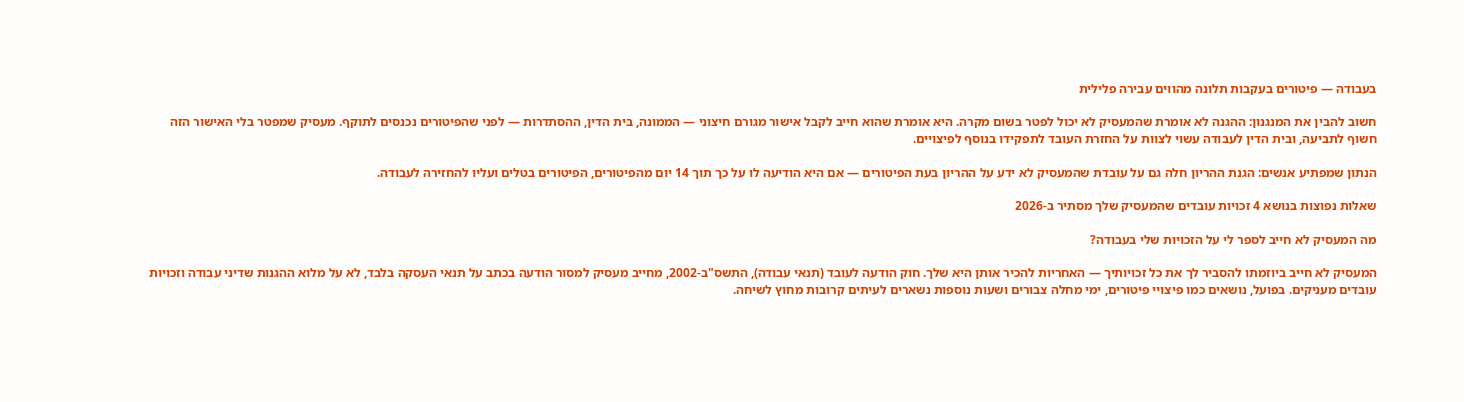בעבודה — פיטורים בעקבות תלונה מהווים עבירה פלילית

חשוב להבין את המנגנון: ההגנה לא אומרת שהמעסיק לא יכול לפטר בשום מקרה. היא אומרת שהוא חייב לקבל אישור מגורם חיצוני — הממונה, בית הדין, ההסתדרות — לפני שהפיטורים נכנסים לתוקף. מעסיק שמפטר בלי האישור הזה חשוף לתביעה, ובית הדין לעבודה עשוי לצוות על החזרת העובד לתפקידו בנוסף לפיצויים.

הנתון שמפתיע אנשים: הגנת ההריון חלה גם על עובדת שהמעסיק לא ידע על ההריון בעת הפיטורים — אם היא הודיעה לו על כך תוך 14 יום מהפיטורים, הפיטורים בטלים ועליו להחזירה לעבודה.

שאלות נפוצות בנושא 4 זכויות עובדים שהמעסיק שלך מסתיר ב-2026

מה המעסיק לא חייב לספר לי על הזכויות שלי בעבודה?

המעסיק לא חייב ביוזמתו להסביר לך את כל זכויותיך — האחריות להכיר אותן היא שלך. חוק הודעה לעובד (תנאי עבודה), התשס"ב-2002, מחייב מעסיק למסור הודעה בכתב על תנאי העסקה בלבד, לא על מלוא ההגנות שדיני עבודה וזכויות עובדים מעניקים. בפועל, נושאים כמו פיצויי פיטורים, ימי מחלה צבורים ושעות נוספות נשארים לעיתים קרובות מחוץ לשיחה.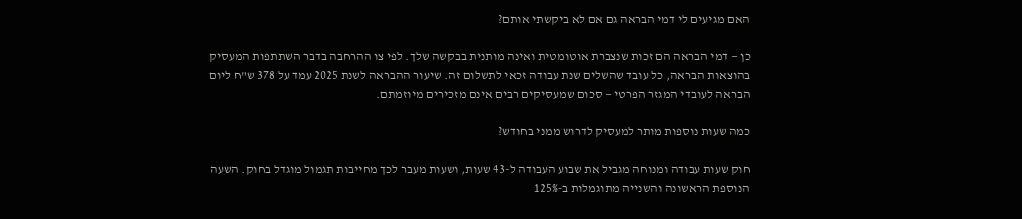האם מגיעים לי דמי הבראה גם אם לא ביקשתי אותם?

כן — דמי הבראה הם זכות שנצברת אוטומטית ואינה מותנית בבקשה שלך. לפי צו ההרחבה בדבר השתתפות המעסיק בהוצאות הבראה, כל עובד שהשלים שנת עבודה זכאי לתשלום זה. שיעור ההבראה לשנת 2025 עמד על 378 ש"ח ליום הבראה לעובדי המגזר הפרטי — סכום שמעסיקים רבים אינם מזכירים מיוזמתם.

כמה שעות נוספות מותר למעסיק לדרוש ממני בחודש?

חוק שעות עבודה ומנוחה מגביל את שבוע העבודה ל-43 שעות, ושעות מעבר לכך מחייבות תגמול מוגדל בחוק. השעה הנוספת הראשונה והשנייה מתוגמלות ב-125%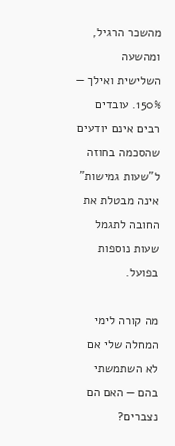מהשכר הרגיל, ומהשעה השלישית ואילך — 150%. עובדים רבים אינם יודעים שהסכמה בחוזה ל"שעות גמישות" אינה מבטלת את החובה לתגמל שעות נוספות בפועל.

מה קורה לימי המחלה שלי אם לא השתמשתי בהם — האם הם נצברים?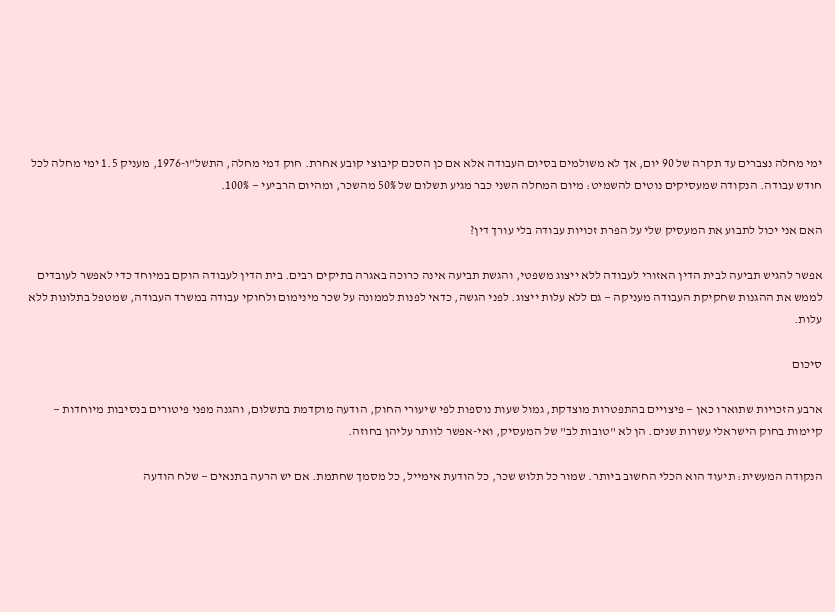ימי מחלה נצברים עד תקרה של 90 יום, אך לא משולמים בסיום העבודה אלא אם כן הסכם קיבוצי קובע אחרת. חוק דמי מחלה, התשל"ו-1976, מעניק 1.5 ימי מחלה לכל חודש עבודה. הנקודה שמעסיקים נוטים להשמיט: מיום המחלה השני כבר מגיע תשלום של 50% מהשכר, ומהיום הרביעי — 100%.

האם אני יכול לתבוע את המעסיק שלי על הפרת זכויות עבודה בלי עורך דין?

אפשר להגיש תביעה לבית הדין האזורי לעבודה ללא ייצוג משפטי, והגשת תביעה אינה כרוכה באגרה בתיקים רבים. בית הדין לעבודה הוקם במיוחד כדי לאפשר לעובדים לממש את ההגנות שחקיקת העבודה מעניקה — גם ללא עלות ייצוג. לפני הגשה, כדאי לפנות לממונה על שכר מינימום ולחוקי עבודה במשרד העבודה, שמטפל בתלונות ללא עלות.

סיכום

ארבע הזכויות שתוארו כאן — פיצויים בהתפטרות מוצדקת, גמול שעות נוספות לפי שיעורי החוק, הודעה מוקדמת בתשלום, והגנה מפני פיטורים בנסיבות מיוחדות — קיימות בחוק הישראלי עשרות שנים. הן לא "טובות לב" של המעסיק, ואי-אפשר לוותר עליהן בחוזה.

הנקודה המעשית: תיעוד הוא הכלי החשוב ביותר. שמור כל תלוש שכר, כל הודעת אימייל, כל מסמך שחתמת. אם יש הרעה בתנאים — שלח הודעה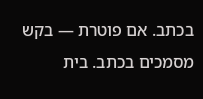בכתב. אם פוטרת — בקש מסמכים בכתב. בית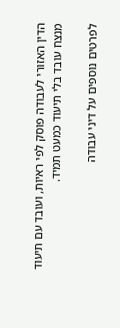הדין האזורי לעבודה פוסק לפי ראיות, ועובד עם תיעוד מנצח עובד בלי תיעוד כמעט תמיד.

לפרטים נוספים על דיני עבודה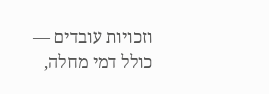וזכויות עובדים — כולל דמי מחלה,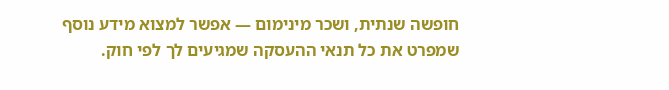חופשה שנתית, ושכר מינימום — אפשר למצוא מידע נוסף שמפרט את כל תנאי ההעסקה שמגיעים לך לפי חוק.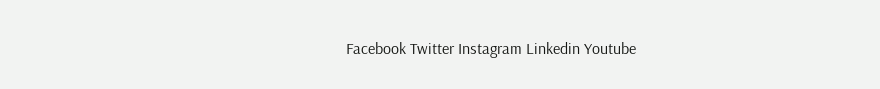Facebook Twitter Instagram Linkedin Youtube